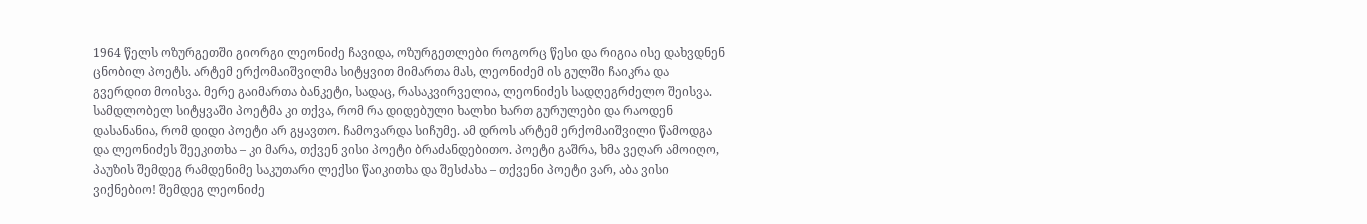1964 წელს ოზურგეთში გიორგი ლეონიძე ჩავიდა, ოზურგეთლები როგორც წესი და რიგია ისე დახვდნენ ცნობილ პოეტს. არტემ ერქომაიშვილმა სიტყვით მიმართა მას, ლეონიძემ ის გულში ჩაიკრა და გვერდით მოისვა. მერე გაიმართა ბანკეტი, სადაც, რასაკვირველია, ლეონიძეს სადღეგრძელო შეისვა. სამდლობელ სიტყვაში პოეტმა კი თქვა, რომ რა დიდებული ხალხი ხართ გურულები და რაოდენ დასანანია, რომ დიდი პოეტი არ გყავთო. ჩამოვარდა სიჩუმე. ამ დროს არტემ ერქომაიშვილი წამოდგა და ლეონიძეს შეეკითხა – კი მარა, თქვენ ვისი პოეტი ბრაძანდებითო. პოეტი გაშრა, ხმა ვეღარ ამოიღო, პაუზის შემდეგ რამდენიმე საკუთარი ლექსი წაიკითხა და შესძახა – თქვენი პოეტი ვარ, აბა ვისი ვიქნებიო! შემდეგ ლეონიძე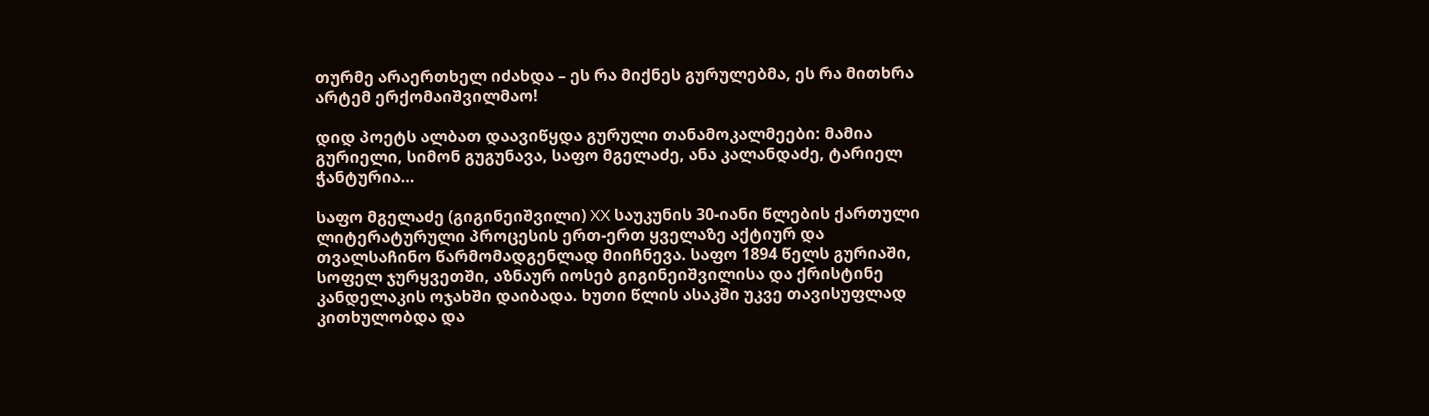თურმე არაერთხელ იძახდა – ეს რა მიქნეს გურულებმა, ეს რა მითხრა არტემ ერქომაიშვილმაო!

დიდ პოეტს ალბათ დაავიწყდა გურული თანამოკალმეები: მამია გურიელი, სიმონ გუგუნავა, საფო მგელაძე, ანა კალანდაძე, ტარიელ ჭანტურია…

საფო მგელაძე (გიგინეიშვილი) XX საუკუნის 30-იანი წლების ქართული ლიტერატურული პროცესის ერთ-ერთ ყველაზე აქტიურ და თვალსაჩინო წარმომადგენლად მიიჩნევა. საფო 1894 წელს გურიაში, სოფელ ჯურყვეთში, აზნაურ იოსებ გიგინეიშვილისა და ქრისტინე კანდელაკის ოჯახში დაიბადა. ხუთი წლის ასაკში უკვე თავისუფლად კითხულობდა და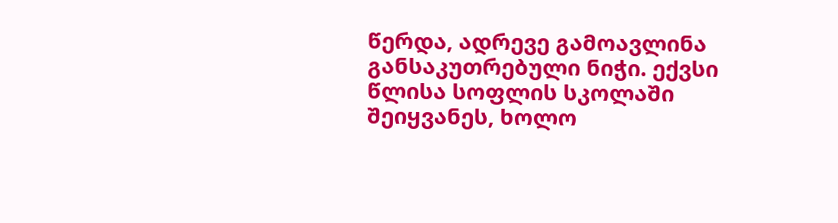წერდა, ადრევე გამოავლინა განსაკუთრებული ნიჭი. ექვსი წლისა სოფლის სკოლაში შეიყვანეს, ხოლო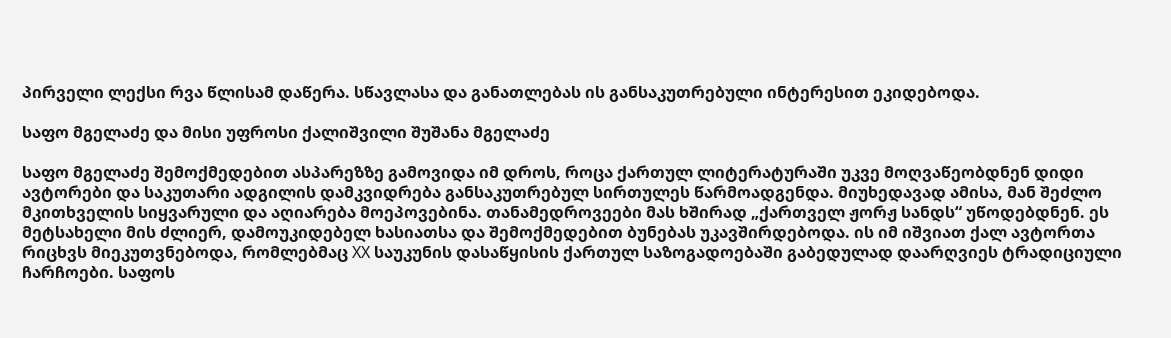პირველი ლექსი რვა წლისამ დაწერა. სწავლასა და განათლებას ის განსაკუთრებული ინტერესით ეკიდებოდა.

საფო მგელაძე და მისი უფროსი ქალიშვილი შუშანა მგელაძე

საფო მგელაძე შემოქმედებით ასპარეზზე გამოვიდა იმ დროს, როცა ქართულ ლიტერატურაში უკვე მოღვაწეობდნენ დიდი ავტორები და საკუთარი ადგილის დამკვიდრება განსაკუთრებულ სირთულეს წარმოადგენდა. მიუხედავად ამისა, მან შეძლო მკითხველის სიყვარული და აღიარება მოეპოვებინა. თანამედროვეები მას ხშირად „ქართველ ჟორჟ სანდს“ უწოდებდნენ. ეს მეტსახელი მის ძლიერ, დამოუკიდებელ ხასიათსა და შემოქმედებით ბუნებას უკავშირდებოდა. ის იმ იშვიათ ქალ ავტორთა რიცხვს მიეკუთვნებოდა, რომლებმაც XX საუკუნის დასაწყისის ქართულ საზოგადოებაში გაბედულად დაარღვიეს ტრადიციული ჩარჩოები. საფოს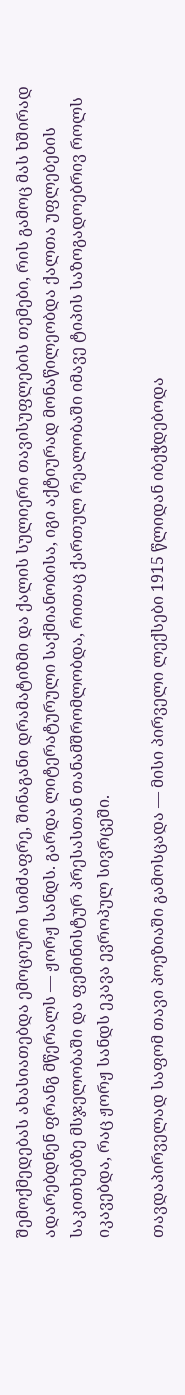შემოქმედებას ახასიათებდა ემოციური სიმძაფრე, შინაგანი დრამატიზმი და ქალის სულიერი თავისუფლების თემები, რის გამოც მას ხშირად ადარებდნენ ფრანგ მწერალს — ჟორჟ სანდს. გარდა ლიტერატურული საქმიანობისა, იგი აქტიურად მონაწილეობდა ქალთა უფლებების საკითხებზე მსჯელობაში და ფემინისტურ პრესასთან თანამშრომლობდა, რითაც ქართულ რეალობაში იმავე ტიპის საზოგადოებრივ როლს იკავებდა, რაც ჟორჟ სანდს ეკავა ევროპულ სივრცეში.

თავდაპირველად საფომ თავი პოეზიაში გამოსცადა — მისი პირველი ლექსები 1915 წლიდან იბეჭდებოდა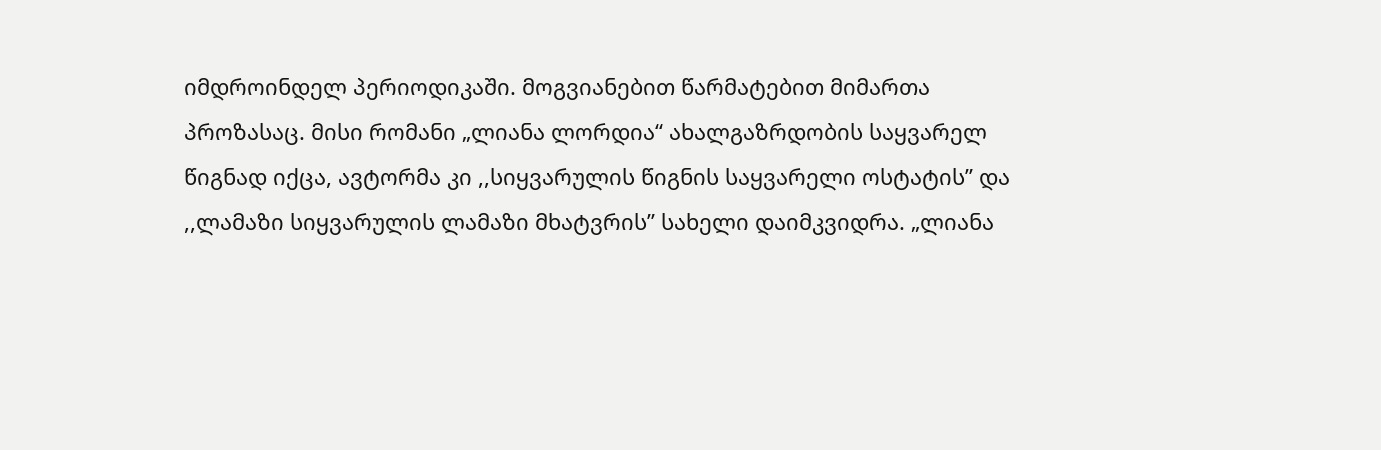იმდროინდელ პერიოდიკაში. მოგვიანებით წარმატებით მიმართა პროზასაც. მისი რომანი „ლიანა ლორდია“ ახალგაზრდობის საყვარელ წიგნად იქცა, ავტორმა კი ,,სიყვარულის წიგნის საყვარელი ოსტატის” და ,,ლამაზი სიყვარულის ლამაზი მხატვრის” სახელი დაიმკვიდრა. „ლიანა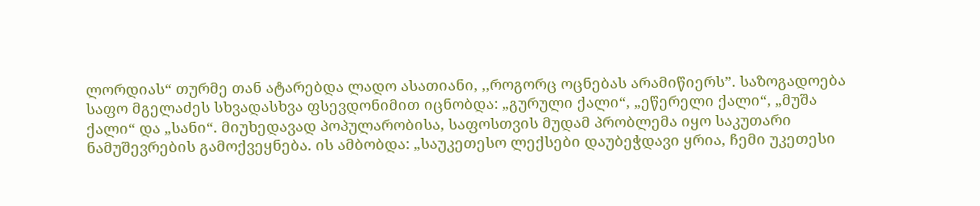ლორდიას“ თურმე თან ატარებდა ლადო ასათიანი, ,,როგორც ოცნებას არამიწიერს”. საზოგადოება საფო მგელაძეს სხვადასხვა ფსევდონიმით იცნობდა: „გურული ქალი“, „ეწერელი ქალი“, „მუშა ქალი“ და „სანი“. მიუხედავად პოპულარობისა, საფოსთვის მუდამ პრობლემა იყო საკუთარი ნამუშევრების გამოქვეყნება. ის ამბობდა: „საუკეთესო ლექსები დაუბეჭდავი ყრია, ჩემი უკეთესი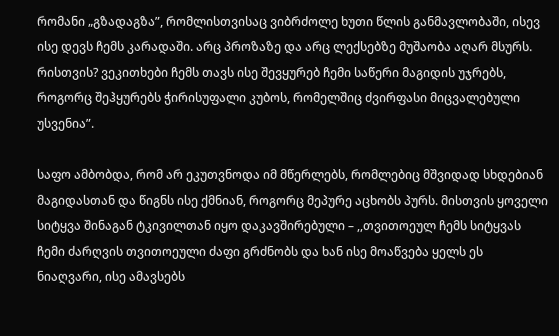რომანი „გზადაგზა”, რომლისთვისაც ვიბრძოლე ხუთი წლის განმავლობაში, ისევ ისე დევს ჩემს კარადაში. არც პროზაზე და არც ლექსებზე მუშაობა აღარ მსურს. რისთვის? ვეკითხები ჩემს თავს ისე შევყურებ ჩემი საწერი მაგიდის უჯრებს, როგორც შეჰყურებს ჭირისუფალი კუბოს, რომელშიც ძვირფასი მიცვალებული უსვენია”.

საფო ამბობდა, რომ არ ეკუთვნოდა იმ მწერლებს, რომლებიც მშვიდად სხდებიან მაგიდასთან და წიგნს ისე ქმნიან, როგორც მეპურე აცხობს პურს. მისთვის ყოველი სიტყვა შინაგან ტკივილთან იყო დაკავშირებული – ,,თვითოეულ ჩემს სიტყვას ჩემი ძარღვის თვითოეული ძაფი გრძნობს და ხან ისე მოაწვება ყელს ეს ნიაღვარი, ისე ამავსებს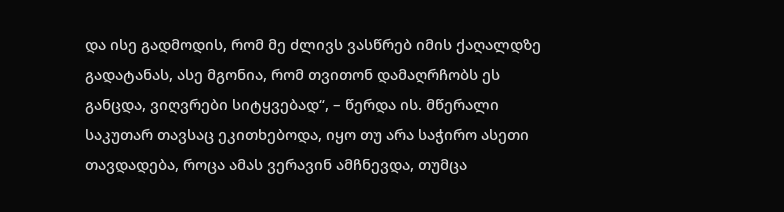და ისე გადმოდის, რომ მე ძლივს ვასწრებ იმის ქაღალდზე გადატანას, ასე მგონია, რომ თვითონ დამაღრჩობს ეს განცდა, ვიღვრები სიტყვებად“, – წერდა ის. მწერალი საკუთარ თავსაც ეკითხებოდა, იყო თუ არა საჭირო ასეთი თავდადება, როცა ამას ვერავინ ამჩნევდა, თუმცა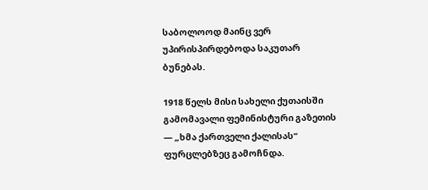საბოლოოდ მაინც ვერ უპირისპირდებოდა საკუთარ ბუნებას.

1918 წელს მისი სახელი ქუთაისში გამომავალი ფემინისტური გაზეთის — „ხმა ქართველი ქალისას“ ფურცლებზეც გამოჩნდა.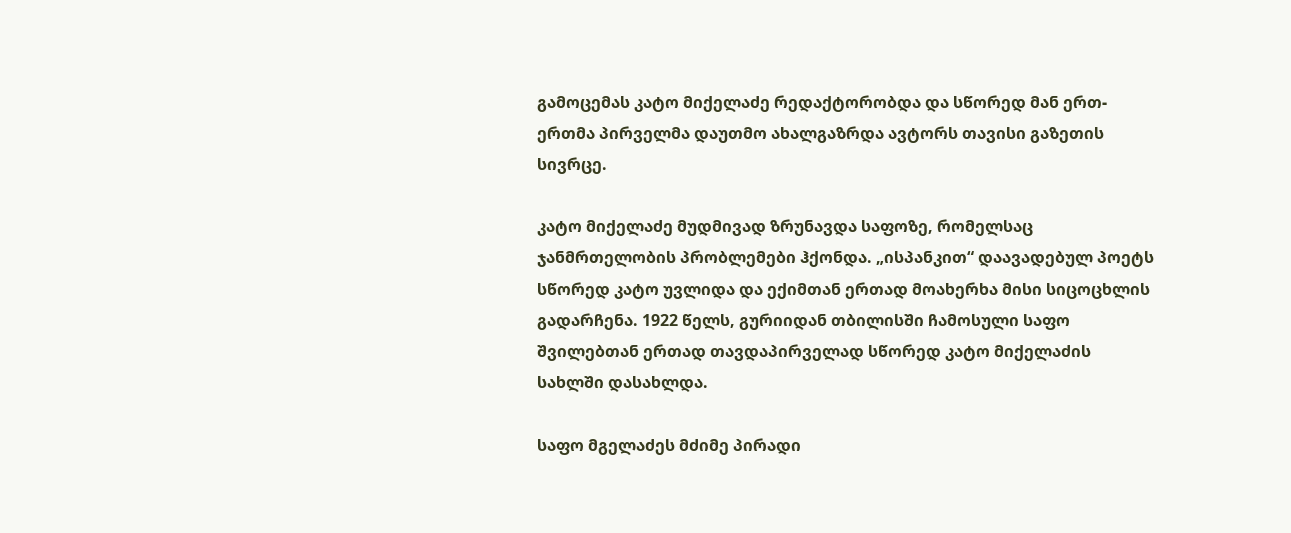გამოცემას კატო მიქელაძე რედაქტორობდა და სწორედ მან ერთ-ერთმა პირველმა დაუთმო ახალგაზრდა ავტორს თავისი გაზეთის სივრცე.

კატო მიქელაძე მუდმივად ზრუნავდა საფოზე, რომელსაც ჯანმრთელობის პრობლემები ჰქონდა. „ისპანკით“ დაავადებულ პოეტს სწორედ კატო უვლიდა და ექიმთან ერთად მოახერხა მისი სიცოცხლის გადარჩენა. 1922 წელს, გურიიდან თბილისში ჩამოსული საფო შვილებთან ერთად თავდაპირველად სწორედ კატო მიქელაძის სახლში დასახლდა.

საფო მგელაძეს მძიმე პირადი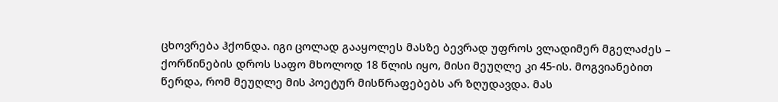ცხოვრება ჰქონდა. იგი ცოლად გააყოლეს მასზე ბევრად უფროს ვლადიმერ მგელაძეს – ქორწინების დროს საფო მხოლოდ 18 წლის იყო, მისი მეუღლე კი 45-ის. მოგვიანებით წერდა, რომ მეუღლე მის პოეტურ მისწრაფებებს არ ზღუდავდა. მას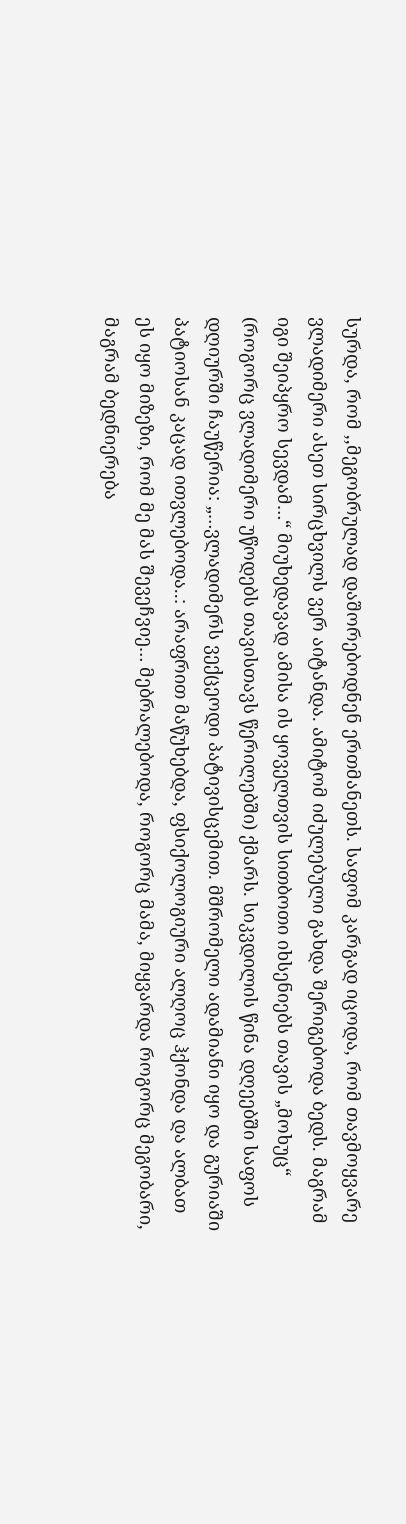სურდა, რომ ,,მეგობრულად დაშორებოდნენ ერთმანეთს. საფომ კარგად იცოდა, რომ თავმოყვარე ვლადიმერი ასეთ სირცხვილს ვერ აიტანდა. ამიტომ იძულებული გახდა შერიგებოდა ბედს. მაგრამ იგი შეიპყრო სევდამ…“ მიუხედავად ამისა ის ყოველთვის სითბოთი იხსენიებს თავის „მოხუც“ (როგორც ვლადიმერი უწოდებს თავისთავს წერილებში) ქმარს. სიკვდილის წინა დღეებში საფოს დღიურში ჩაუწერია: „…ვლადიმერს ვექცეოდი პატივისცემით. მშრომელი ადამიანი იყო და გურიაში პატიოსან კაცად ითვლებოდა..: არაფრით მაწუხებდა, ფსიქოლოგიური ალღოც ჰქონდა და ალბათ ეს იყო მიზეზი, რომ მე მას შევეჩვიე… მებრალებოდა, როგორც მამა, მიყვარდა როგორც მეგობარი, მაგრამ ბედნიერება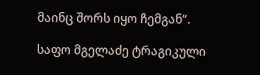მაინც შორს იყო ჩემგან“.

საფო მგელაძე ტრაგიკული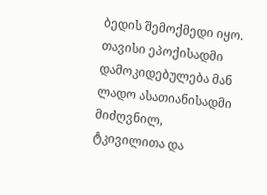ბედის შემოქმედი იყო. თავისი ეპოქისადმი დამოკიდებულება მან ლადო ასათიანისადმი მიძღვნილ, ტკივილითა და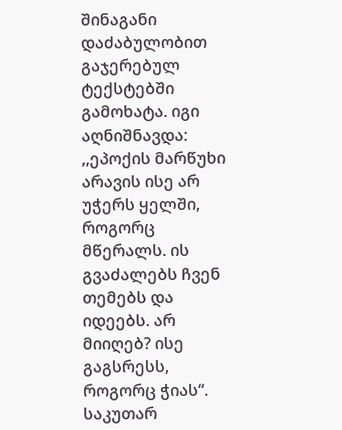შინაგანი დაძაბულობით გაჯერებულ ტექსტებში გამოხატა. იგი აღნიშნავდა: ,,ეპოქის მარწუხი არავის ისე არ უჭერს ყელში, როგორც მწერალს. ის გვაძალებს ჩვენ თემებს და იდეებს. არ მიიღებ? ისე გაგსრესს, როგორც ჭიას“. საკუთარ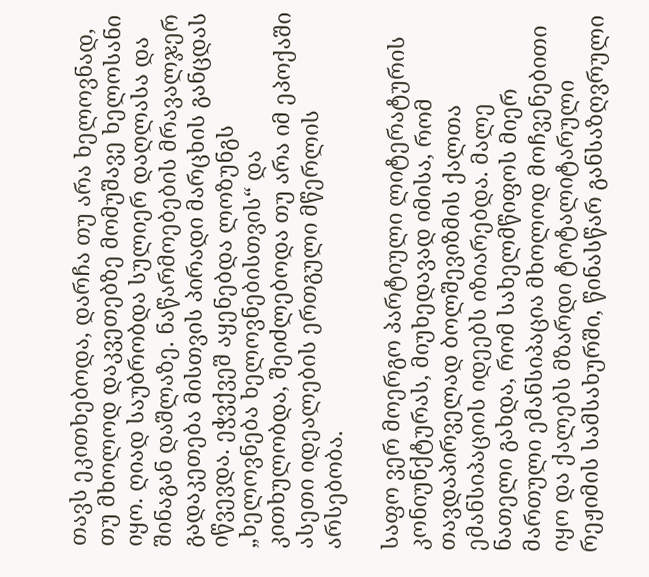თავს ეკითხებოდა, დარჩა თუ არა ხელოვნად, თუ მხოლოდ დაკვეთებზე მომუშავე ხელოსანი იყო. ღიად საუბრობდა სულიერ დაღლასა და შინაგან დაშლაზე. ნაწარმოებების მრავალჯერ გადაკეთება მისთვის პირადი მარცხის განცდას იწვევდა. ეჭვქვეშ აყენებდა ლოზუნგს „ხელოვნება ხელოვნებისთვის“ და კითხულობდა, შეიძლებოდა თუ არა იმ ეპოქაში ასეთი იდეალების ერთგული მწერლის არსებობა.

საფო ვერ მოერგო პარტიული ლიტერატურის კონიუნქტურას, მიუხედავად იმისა, რომ თავდაპირველად ბოლშევიზმის ქალთა ემანსიპაციის იდეებს იზიარებდა. მალე ნათელი გახდა, რომ სახელმწიფოს მიერ მართული ემანსიპაცია მხოლოდ მოჩვენებითი იყო და ქალებს მზარდი ტოტალიტარული რეჟიმის სამსახურში, წინასწარ განსაზღვრული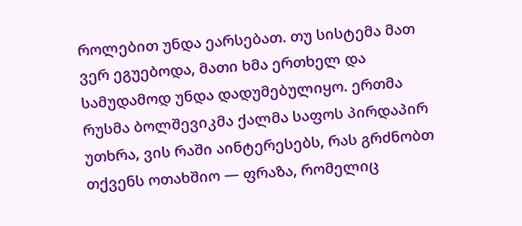როლებით უნდა ეარსებათ. თუ სისტემა მათ ვერ ეგუებოდა, მათი ხმა ერთხელ და სამუდამოდ უნდა დადუმებულიყო. ერთმა რუსმა ბოლშევიკმა ქალმა საფოს პირდაპირ უთხრა, ვის რაში აინტერესებს, რას გრძნობთ თქვენს ოთახშიო — ფრაზა, რომელიც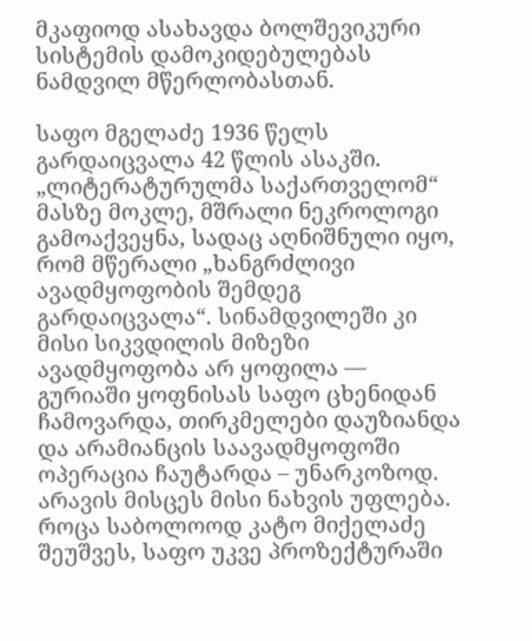მკაფიოდ ასახავდა ბოლშევიკური სისტემის დამოკიდებულებას ნამდვილ მწერლობასთან.

საფო მგელაძე 1936 წელს გარდაიცვალა 42 წლის ასაკში. „ლიტერატურულმა საქართველომ“ მასზე მოკლე, მშრალი ნეკროლოგი გამოაქვეყნა, სადაც აღნიშნული იყო, რომ მწერალი „ხანგრძლივი ავადმყოფობის შემდეგ გარდაიცვალა“. სინამდვილეში კი მისი სიკვდილის მიზეზი ავადმყოფობა არ ყოფილა — გურიაში ყოფნისას საფო ცხენიდან ჩამოვარდა, თირკმელები დაუზიანდა და არამიანცის საავადმყოფოში ოპერაცია ჩაუტარდა – უნარკოზოდ. არავის მისცეს მისი ნახვის უფლება. როცა საბოლოოდ კატო მიქელაძე შეუშვეს, საფო უკვე პროზექტურაში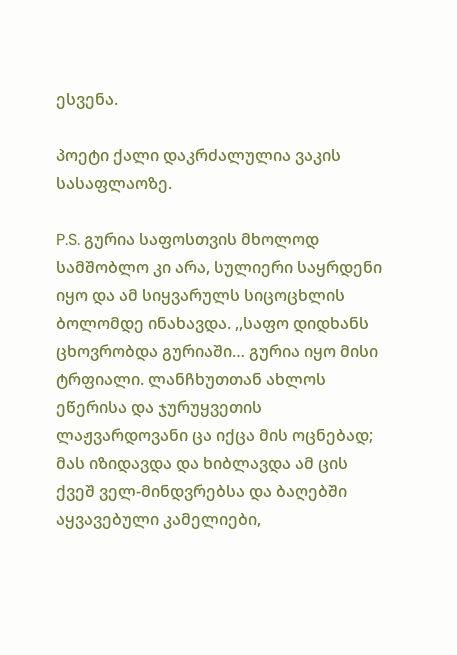ესვენა.

პოეტი ქალი დაკრძალულია ვაკის სასაფლაოზე.

P.S. გურია საფოსთვის მხოლოდ სამშობლო კი არა, სულიერი საყრდენი იყო და ამ სიყვარულს სიცოცხლის ბოლომდე ინახავდა. ,,საფო დიდხანს ცხოვრობდა გურიაში… გურია იყო მისი ტრფიალი. ლანჩხუთთან ახლოს ეწერისა და ჯურუყვეთის ლაჟვარდოვანი ცა იქცა მის ოცნებად; მას იზიდავდა და ხიბლავდა ამ ცის ქვეშ ველ-მინდვრებსა და ბაღებში აყვავებული კამელიები,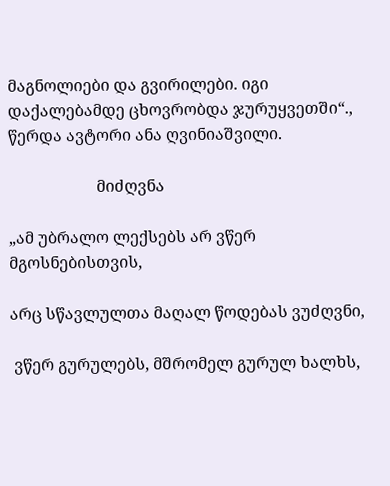მაგნოლიები და გვირილები. იგი დაქალებამდე ცხოვრობდა ჯურუყვეთში“., წერდა ავტორი ანა ღვინიაშვილი.

                      მიძღვნა

„ამ უბრალო ლექსებს არ ვწერ მგოსნებისთვის,

არც სწავლულთა მაღალ წოდებას ვუძღვნი,

 ვწერ გურულებს, მშრომელ გურულ ხალხს,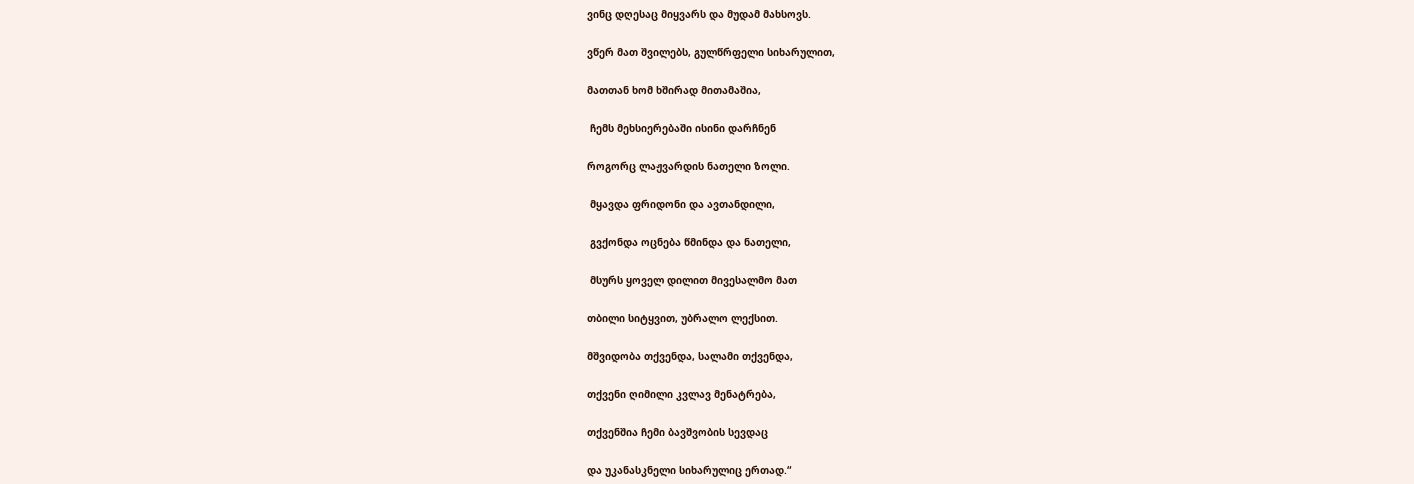ვინც დღესაც მიყვარს და მუდამ მახსოვს.

ვწერ მათ შვილებს, გულწრფელი სიხარულით,

მათთან ხომ ხშირად მითამაშია,

 ჩემს მეხსიერებაში ისინი დარჩნენ

როგორც ლაჟვარდის ნათელი ზოლი.

 მყავდა ფრიდონი და ავთანდილი,

 გვქონდა ოცნება წმინდა და ნათელი,

 მსურს ყოველ დილით მივესალმო მათ

თბილი სიტყვით, უბრალო ლექსით.

მშვიდობა თქვენდა, სალამი თქვენდა,

თქვენი ღიმილი კვლავ მენატრება,

თქვენშია ჩემი ბავშვობის სევდაც

და უკანასკნელი სიხარულიც ერთად.“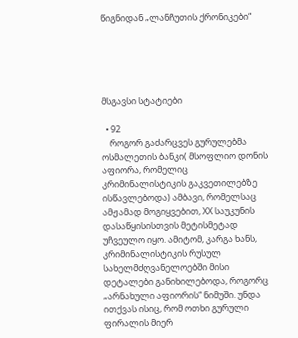წიგნიდან „ლანჩუთის ქრონიკები“





მსგავსი სტატიები

  • 92
    როგორ გაძარცვეს გურულებმა ოსმალეთის ბანკი( მსოფლიო დონის აფიორა, რომელიც კრიმინალისტიკის გაკვეთილებზე ისწავლებოდა) ამბავი, რომელსაც ამჟამად მოგიყვებით, XX საუკუნის დასაწყისისთვის მეტისმეტად უჩვეულო იყო. ამიტომ, კარგა ხანს, კრიმინალისტიკის რუსულ სახელმძღვანელოებში მისი დეტალები განიხილებოდა, როგორც „არნახული აფიორის“ ნიმუში. უნდა ითქვას ისიც, რომ ოთხი გურული ფირალის მიერ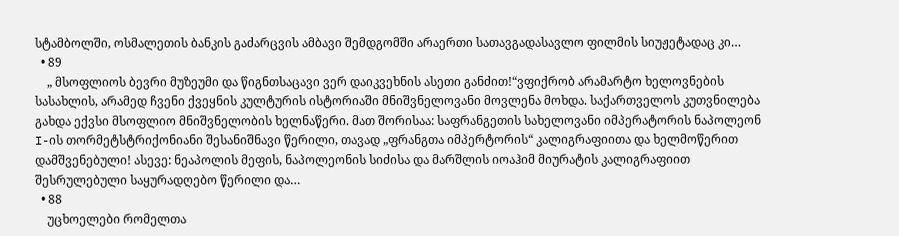სტამბოლში, ოსმალეთის ბანკის გაძარცვის ამბავი შემდგომში არაერთი სათავგადასავლო ფილმის სიუჟეტადაც კი…
  • 89
    „ მსოფლიოს ბევრი მუზეუმი და წიგნთსაცავი ვერ დაიკვეხნის ასეთი განძით!“ვფიქრობ არამარტო ხელოვნების სასახლის, არამედ ჩვენი ქვეყნის კულტურის ისტორიაში მნიშვნელოვანი მოვლენა მოხდა. საქართველოს კუთვნილება გახდა ექვსი მსოფლიო მნიშვნელობის ხელნაწერი. მათ შორისაა: საფრანგეთის სახელოვანი იმპერატორის ნაპოლეონ I-ის თორმეტსტრიქონიანი შესანიშნავი წერილი, თავად „ფრანგთა იმპერტორის“ კალიგრაფიითა და ხელმოწერით დამშვენებული! ასევე: ნეაპოლის მეფის, ნაპოლეონის სიძისა და მარშლის იოაჰიმ მიურატის კალიგრაფიით შესრულებული საყურადღებო წერილი და…
  • 88
    უცხოელები რომელთა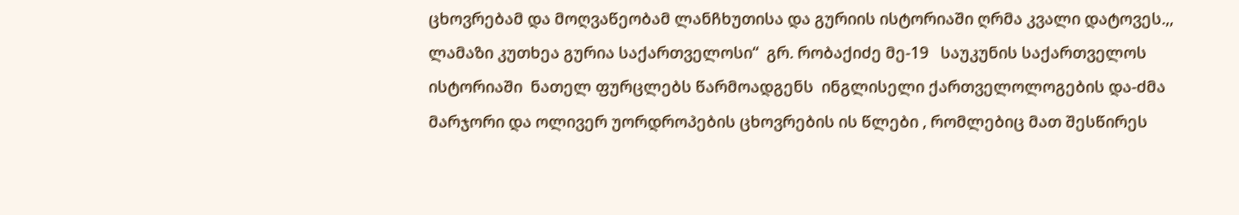ცხოვრებამ და მოღვაწეობამ ლანჩხუთისა და გურიის ისტორიაში ღრმა კვალი დატოვეს.,, ლამაზი კუთხეა გურია საქართველოსი“  გრ. რობაქიძე მე-19   საუკუნის საქართველოს ისტორიაში  ნათელ ფურცლებს წარმოადგენს  ინგლისელი ქართველოლოგების და-ძმა მარჯორი და ოლივერ უორდროპების ცხოვრების ის წლები , რომლებიც მათ შესწირეს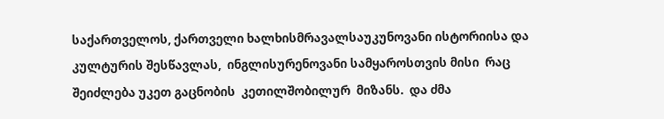საქართველოს, ქართველი ხალხისმრავალსაუკუნოვანი ისტორიისა და კულტურის შესწავლას,  ინგლისურენოვანი სამყაროსთვის მისი  რაც შეიძლება უკეთ გაცნობის  კეთილშობილურ  მიზანს.  და ძმა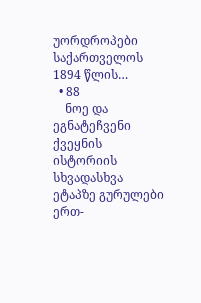უორდროპები საქართველოს 1894 წლის…
  • 88
    ნოე და ეგნატეჩვენი ქვეყნის ისტორიის სხვადასხვა ეტაპზე გურულები ერთ-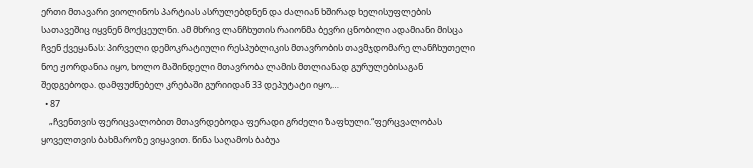ერთი მთავარი ვიოლინოს პარტიას ასრულებდნენ და ძალიან ხშირად ხელისუფლების სათავეშიც იყვნენ მოქცეულნი. ამ მხრივ ლანჩხუთის რაიონმა ბევრი ცნობილი ადამიანი მისცა ჩვენ ქვეყანას: პირველი დემოკრატიული რესპუბლიკის მთავრობის თავმჯდომარე ლანჩხუთელი ნოე ჟორდანია იყო, ხოლო მაშინდელი მთავრობა ლამის მთლიანად გურულებისაგან შედგებოდა. დამფუძნებელ კრებაში გურიიდან 33 დეპუტატი იყო,…
  • 87
    „ჩვენთვის ფერიცვალობით მთავრდებოდა ფერადი გრძელი ზაფხული.“ფერცვალობას ყოველთვის ბახმაროზე ვიყავით. წინა საღამოს ბაბუა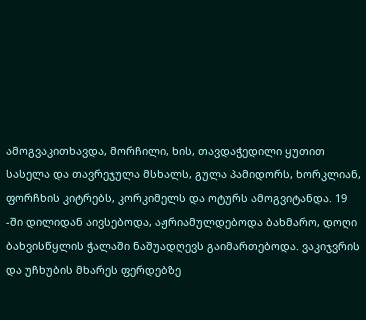ამოგვაკითხავდა, მორჩილი, ხის, თავდაჭედილი ყუთით სასელა და თავრეჯულა მსხალს, გულა პამიდორს, ხორკლიან, ფორჩხის კიტრებს, კორკიმელს და ოტურს ამოგვიტანდა. 19 -ში დილიდან აივსებოდა, აჟრიამულდებოდა ბახმარო, დოღი ბახვისწყლის ჭალაში ნაშუადღევს გაიმართებოდა. ვაკიჯვრის და უჩხუბის მხარეს ფერდებზე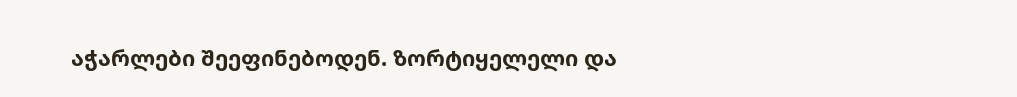აჭარლები შეეფინებოდენ. ზორტიყელელი და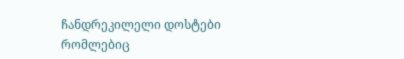ჩანდრეკილელი დოსტები რომლებიც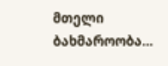მთელი ბახმაროობა…